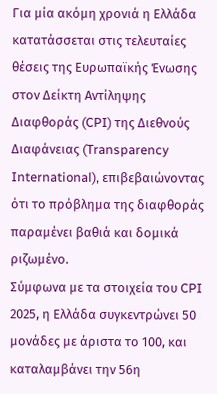Για μία ακόμη χρονιά η Ελλάδα κατατάσσεται στις τελευταίες θέσεις της Ευρωπαϊκής Ένωσης στον Δείκτη Αντίληψης Διαφθοράς (CPI) της Διεθνούς Διαφάνειας (Transparency International), επιβεβαιώνοντας ότι το πρόβλημα της διαφθοράς παραμένει βαθιά και δομικά ριζωμένο.
Σύμφωνα με τα στοιχεία του CPI 2025, η Ελλάδα συγκεντρώνει 50 μονάδες με άριστα το 100, και καταλαμβάνει την 56η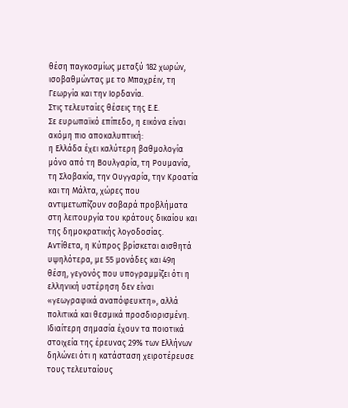θέση παγκοσμίως μεταξύ 182 χωρών, ισοβαθμώντας με το Μπαχρέιν, τη Γεωργία και την Ιορδανία.
Στις τελευταίες θέσεις της Ε.Ε.
Σε ευρωπαϊκό επίπεδο, η εικόνα είναι ακόμη πιο αποκαλυπτική:
η Ελλάδα έχει καλύτερη βαθμολογία μόνο από τη Βουλγαρία, τη Ρουμανία, τη Σλοβακία, την Ουγγαρία, την Κροατία και τη Μάλτα, χώρες που αντιμετωπίζουν σοβαρά προβλήματα στη λειτουργία του κράτους δικαίου και της δημοκρατικής λογοδοσίας.
Αντίθετα, η Κύπρος βρίσκεται αισθητά υψηλότερα, με 55 μονάδες και 49η θέση, γεγονός που υπογραμμίζει ότι η ελληνική υστέρηση δεν είναι «γεωγραφικά αναπόφευκτη», αλλά πολιτικά και θεσμικά προσδιορισμένη.
Ιδιαίτερη σημασία έχουν τα ποιοτικά στοιχεία της έρευνας 29% των Ελλήνων δηλώνει ότι η κατάσταση χειροτέρευσε τους τελευταίους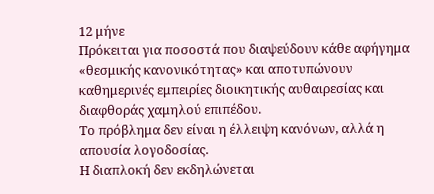12 μήνε
Πρόκειται για ποσοστά που διαψεύδουν κάθε αφήγημα «θεσμικής κανονικότητας» και αποτυπώνουν καθημερινές εμπειρίες διοικητικής αυθαιρεσίας και διαφθοράς χαμηλού επιπέδου.
Το πρόβλημα δεν είναι η έλλειψη κανόνων, αλλά η απουσία λογοδοσίας.
Η διαπλοκή δεν εκδηλώνεται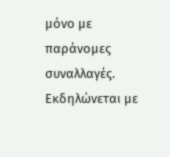μόνο με παράνομες συναλλαγές. Εκδηλώνεται με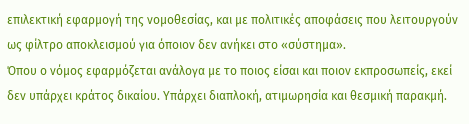επιλεκτική εφαρμογή της νομοθεσίας, και με πολιτικές αποφάσεις που λειτουργούν ως φίλτρο αποκλεισμού για όποιον δεν ανήκει στο «σύστημα».
Όπου ο νόμος εφαρμόζεται ανάλογα με το ποιος είσαι και ποιον εκπροσωπείς, εκεί δεν υπάρχει κράτος δικαίου. Υπάρχει διαπλοκή, ατιμωρησία και θεσμική παρακμή.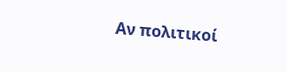Αν πολιτικοί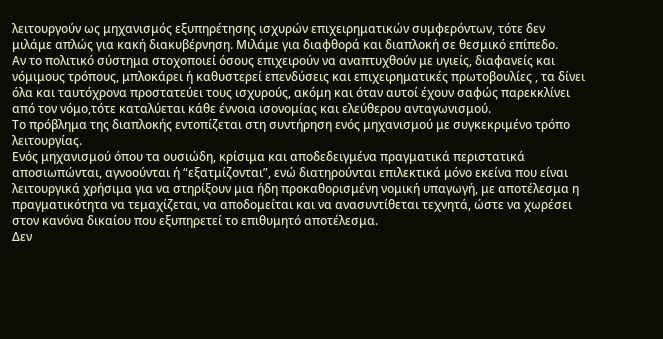λειτουργούν ως μηχανισμός εξυπηρέτησης ισχυρών επιχειρηματικών συμφερόντων, τότε δεν μιλάμε απλώς για κακή διακυβέρνηση. Μιλάμε για διαφθορά και διαπλοκή σε θεσμικό επίπεδο.
Αν το πολιτικό σύστημα στοχοποιεί όσους επιχειρούν να αναπτυχθούν με υγιείς, διαφανείς και νόμιμους τρόπους, μπλοκάρει ή καθυστερεί επενδύσεις και επιχειρηματικές πρωτοβουλίες , τα δίνει όλα και ταυτόχρονα προστατεύει τους ισχυρούς, ακόμη και όταν αυτοί έχουν σαφώς παρεκκλίνει από τον νόμο,τότε καταλύεται κάθε έννοια ισονομίας και ελεύθερου ανταγωνισμού.
Το πρόβλημα της διαπλοκής εντοπίζεται στη συντήρηση ενός μηχανισμού με συγκεκριμένο τρόπο λειτουργίας.
Ενός μηχανισμού όπου τα ουσιώδη, κρίσιμα και αποδεδειγμένα πραγματικά περιστατικά αποσιωπώνται, αγνοούνται ή “εξατμίζονται”, ενώ διατηρούνται επιλεκτικά μόνο εκείνα που είναι λειτουργικά χρήσιμα για να στηρίξουν μια ήδη προκαθορισμένη νομική υπαγωγή, με αποτέλεσμα η πραγματικότητα να τεμαχίζεται, να αποδομείται και να ανασυντίθεται τεχνητά, ώστε να χωρέσει στον κανόνα δικαίου που εξυπηρετεί το επιθυμητό αποτέλεσμα.
Δεν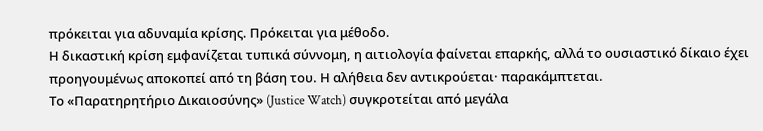πρόκειται για αδυναμία κρίσης. Πρόκειται για μέθοδο.
Η δικαστική κρίση εμφανίζεται τυπικά σύννομη, η αιτιολογία φαίνεται επαρκής, αλλά το ουσιαστικό δίκαιο έχει προηγουμένως αποκοπεί από τη βάση του. Η αλήθεια δεν αντικρούεται· παρακάμπτεται.
Το «Παρατηρητήριο Δικαιοσύνης» (Justice Watch) συγκροτείται από μεγάλα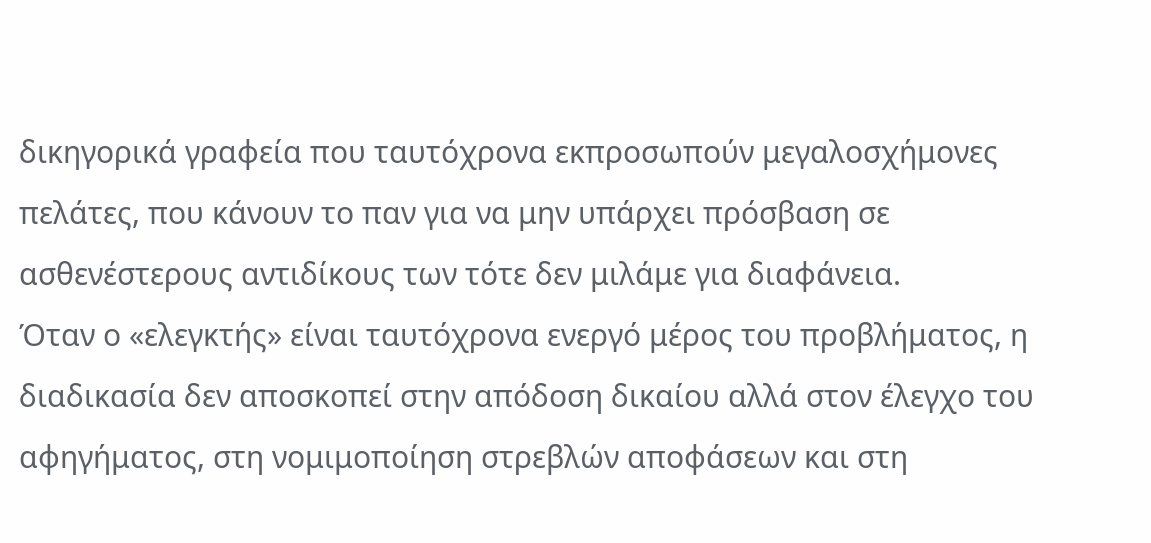δικηγορικά γραφεία που ταυτόχρονα εκπροσωπούν μεγαλοσχήμονες πελάτες, που κάνουν το παν για να μην υπάρχει πρόσβαση σε ασθενέστερους αντιδίκους των τότε δεν μιλάμε για διαφάνεια.
Όταν ο «ελεγκτής» είναι ταυτόχρονα ενεργό μέρος του προβλήματος, η διαδικασία δεν αποσκοπεί στην απόδοση δικαίου αλλά στον έλεγχο του αφηγήματος, στη νομιμοποίηση στρεβλών αποφάσεων και στη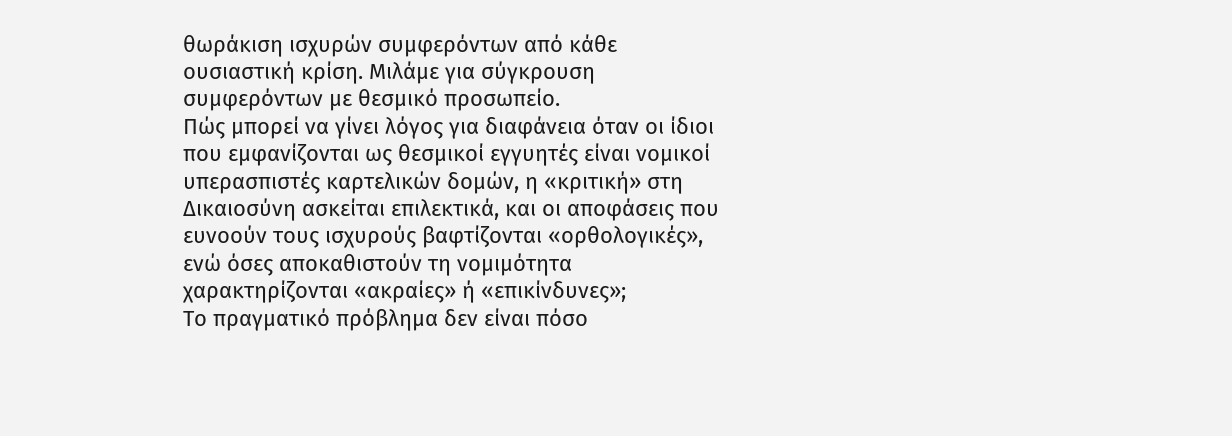θωράκιση ισχυρών συμφερόντων από κάθε ουσιαστική κρίση. Μιλάμε για σύγκρουση συμφερόντων με θεσμικό προσωπείο.
Πώς μπορεί να γίνει λόγος για διαφάνεια όταν οι ίδιοι που εμφανίζονται ως θεσμικοί εγγυητές είναι νομικοί υπερασπιστές καρτελικών δομών, η «κριτική» στη Δικαιοσύνη ασκείται επιλεκτικά, και οι αποφάσεις που ευνοούν τους ισχυρούς βαφτίζονται «ορθολογικές», ενώ όσες αποκαθιστούν τη νομιμότητα χαρακτηρίζονται «ακραίες» ή «επικίνδυνες»;
Το πραγματικό πρόβλημα δεν είναι πόσο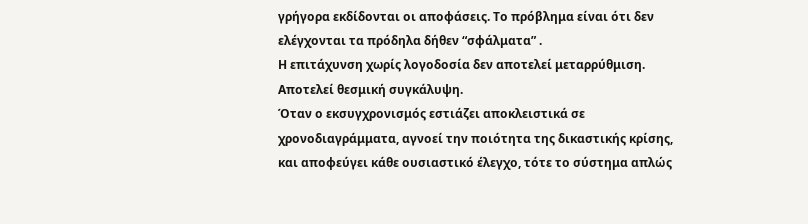γρήγορα εκδίδονται οι αποφάσεις. Το πρόβλημα είναι ότι δεν ελέγχονται τα πρόδηλα δήθεν “σφάλματα” .
Η επιτάχυνση χωρίς λογοδοσία δεν αποτελεί μεταρρύθμιση. Αποτελεί θεσμική συγκάλυψη.
Όταν ο εκσυγχρονισμός εστιάζει αποκλειστικά σε χρονοδιαγράμματα, αγνοεί την ποιότητα της δικαστικής κρίσης, και αποφεύγει κάθε ουσιαστικό έλεγχο, τότε το σύστημα απλώς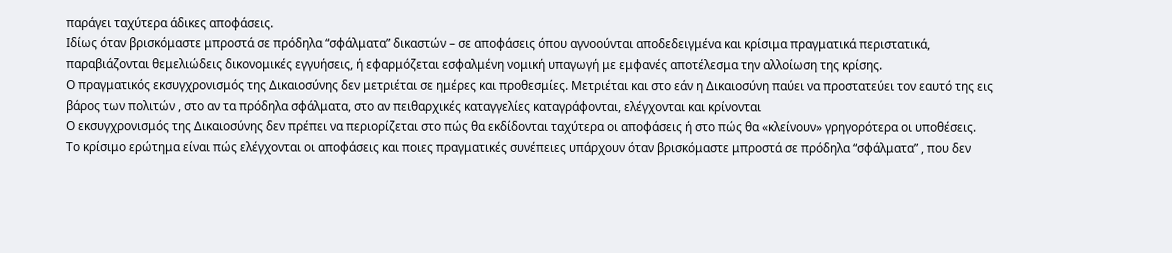παράγει ταχύτερα άδικες αποφάσεις.
Ιδίως όταν βρισκόμαστε μπροστά σε πρόδηλα “σφάλματα” δικαστών – σε αποφάσεις όπου αγνοούνται αποδεδειγμένα και κρίσιμα πραγματικά περιστατικά, παραβιάζονται θεμελιώδεις δικονομικές εγγυήσεις, ή εφαρμόζεται εσφαλμένη νομική υπαγωγή με εμφανές αποτέλεσμα την αλλοίωση της κρίσης.
Ο πραγματικός εκσυγχρονισμός της Δικαιοσύνης δεν μετριέται σε ημέρες και προθεσμίες. Μετριέται και στο εάν η Δικαιοσύνη παύει να προστατεύει τον εαυτό της εις βάρος των πολιτών , στο αν τα πρόδηλα σφάλματα, στο αν πειθαρχικές καταγγελίες καταγράφονται, ελέγχονται και κρίνονται
Ο εκσυγχρονισμός της Δικαιοσύνης δεν πρέπει να περιορίζεται στο πώς θα εκδίδονται ταχύτερα οι αποφάσεις ή στο πώς θα «κλείνουν» γρηγορότερα οι υποθέσεις.
Το κρίσιμο ερώτημα είναι πώς ελέγχονται οι αποφάσεις και ποιες πραγματικές συνέπειες υπάρχουν όταν βρισκόμαστε μπροστά σε πρόδηλα “σφάλματα” , που δεν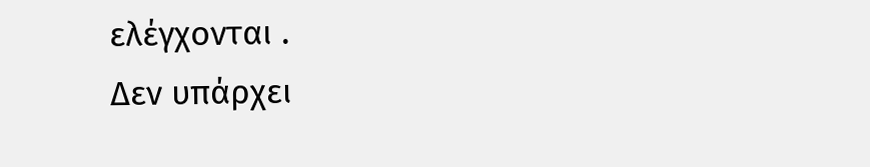ελέγχονται .
Δεν υπάρχει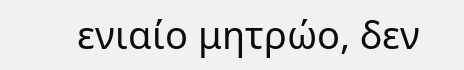ενιαίο μητρώο, δεν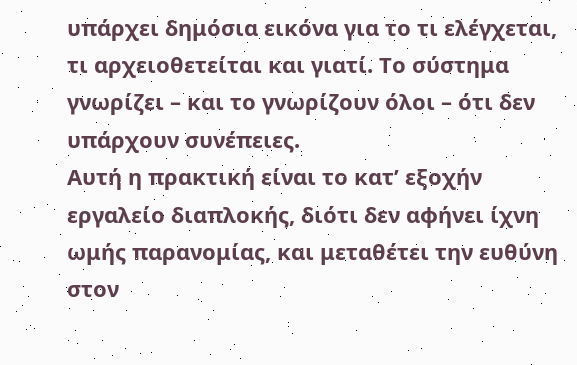υπάρχει δημόσια εικόνα για το τι ελέγχεται, τι αρχειοθετείται και γιατί. Το σύστημα γνωρίζει – και το γνωρίζουν όλοι – ότι δεν υπάρχουν συνέπειες.
Αυτή η πρακτική είναι το κατ’ εξοχήν εργαλείο διαπλοκής, διότι δεν αφήνει ίχνη ωμής παρανομίας, και μεταθέτει την ευθύνη στον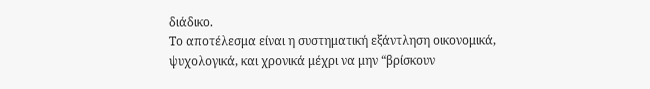διάδικο.
Το αποτέλεσμα είναι η συστηματική εξάντληση οικονομικά, ψυχολογικά, και χρονικά μέχρι να μην “βρίσκουν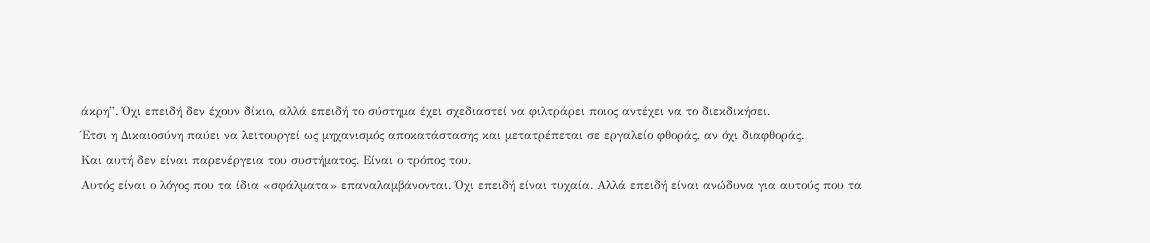άκρη”. Όχι επειδή δεν έχουν δίκιο, αλλά επειδή το σύστημα έχει σχεδιαστεί να φιλτράρει ποιος αντέχει να το διεκδικήσει.
Έτσι η Δικαιοσύνη παύει να λειτουργεί ως μηχανισμός αποκατάστασης και μετατρέπεται σε εργαλείο φθοράς, αν όχι διαφθοράς.
Και αυτή δεν είναι παρενέργεια του συστήματος. Είναι ο τρόπος του.
Αυτός είναι ο λόγος που τα ίδια «σφάλματα» επαναλαμβάνονται. Όχι επειδή είναι τυχαία. Αλλά επειδή είναι ανώδυνα για αυτούς που τα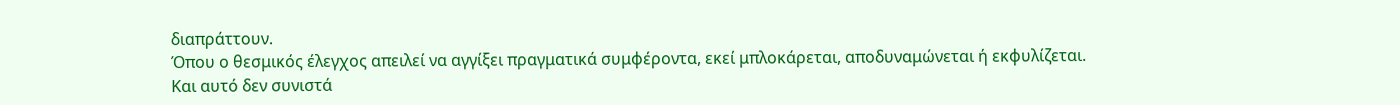διαπράττουν.
Όπου ο θεσμικός έλεγχος απειλεί να αγγίξει πραγματικά συμφέροντα, εκεί μπλοκάρεται, αποδυναμώνεται ή εκφυλίζεται.
Και αυτό δεν συνιστά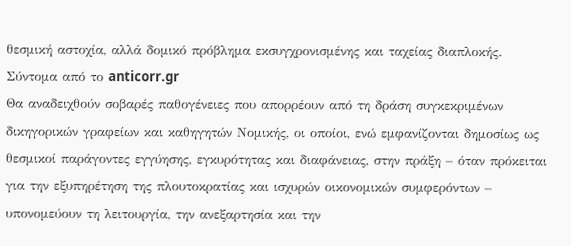θεσμική αστοχία, αλλά δομικό πρόβλημα εκσυγχρονισμένης και ταχείας διαπλοκής.
Σύντομα από το anticorr.gr
Θα αναδειχθούν σοβαρές παθογένειες που απορρέουν από τη δράση συγκεκριμένων δικηγορικών γραφείων και καθηγητών Νομικής, οι οποίοι, ενώ εμφανίζονται δημοσίως ως θεσμικοί παράγοντες εγγύησης, εγκυρότητας και διαφάνειας, στην πράξη – όταν πρόκειται για την εξυπηρέτηση της πλουτοκρατίας και ισχυρών οικονομικών συμφερόντων – υπονομεύουν τη λειτουργία, την ανεξαρτησία και την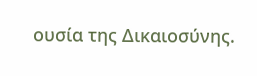ουσία της Δικαιοσύνης.